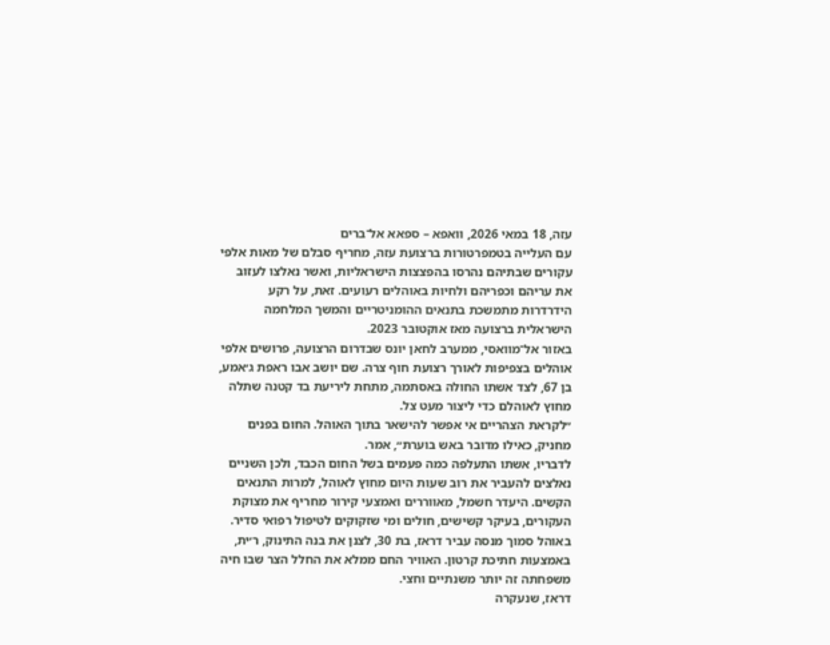עזה, 18 במאי 2026, וואפא – ספאא אל־ברים
עם העלייה בטמפרטורות ברצועת עזה, מחריף סבלם של מאות אלפי עקורים שבתיהם נהרסו בהפצצות הישראליות, ואשר נאלצו לעזוב את עריהם וכפריהם ולחיות באוהלים רעועים. זאת, על רקע הידרדרות מתמשכת בתנאים ההומניטריים והמשך המלחמה הישראלית ברצועה מאז אוקטובר 2023.
באזור אל־מוואסי, ממערב לחאן יונס שבדרום הרצועה, פרושים אלפי אוהלים בצפיפות לאורך רצועת חוף צרה. שם יושב אבו ראפת ג׳אמע, בן 67, לצד אשתו החולה באסתמה, מתחת ליריעת בד קטנה שתלה מחוץ לאוהלם כדי ליצור מעט צל.
״לקראת הצהריים אי אפשר להישאר בתוך האוהל. החום בפנים מחניק, כאילו מדובר באש בוערת״, אמר.
לדבריו, אשתו התעלפה כמה פעמים בשל החום הכבד, ולכן השניים נאלצים להעביר את רוב שעות היום מחוץ לאוהל, למרות התנאים הקשים. היעדר חשמל, מאווררים ואמצעי קירור מחריף את מצוקת העקורים, בעיקר קשישים, חולים ומי שזקוקים לטיפול רפואי סדיר.
באוהל סמוך מנסה עביר דראז, בת 30, לצנן את בנה התינוק, ר׳ית, באמצעות חתיכת קרטון. האוויר החם ממלא את החלל הצר שבו חיה משפחתה זה יותר משנתיים וחצי.
דראז, שנעקרה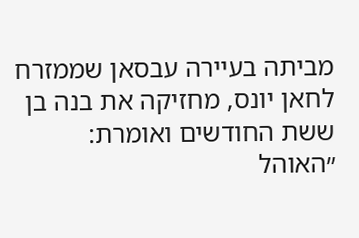מביתה בעיירה עבסאן שממזרח לחאן יונס, מחזיקה את בנה בן ששת החודשים ואומרת: ״האוהל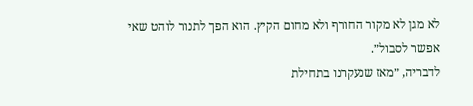לא מגן לא מקור החורף ולא מחום הקיץ. הוא הפך לתנור לוהט שאי אפשר לסבול״.
לדבריה, ״מאז שנעקרנו בתחילת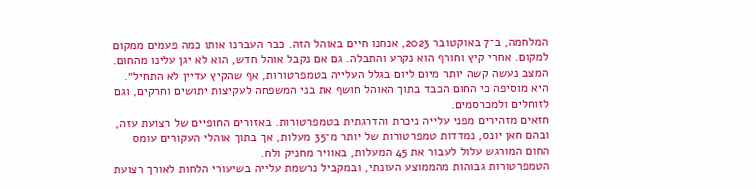המלחמה, ב־7 באוקטובר 2023, אנחנו חיים באוהל הזה. כבר העברנו אותו כמה פעמים ממקום למקום. אחרי קיץ וחורף הוא נקרע והתבלה. גם אם נקבל אוהל חדש, הוא לא יגן עלינו מהחום. המצב נעשה קשה יותר מיום ליום בגלל העלייה בטמפרטורות, אף שהקיץ עדיין לא התחיל״.
היא מוסיפה כי החום הכבד בתוך האוהל חושף את בני המשפחה לעקיצות יתושים וחרקים, וגם לזוחלים ולמכרסמים.
חזאים מזהירים מפני עלייה ניכרת והדרגתית בטמפרטורות. באזורים החופיים של רצועת עזה, ובהם חאן יונס, נמדדות טמפרטורות של יותר מ־35 מעלות, אך בתוך אוהלי העקורים עומס החום המורגש עלול לעבור את 45 המעלות, באוויר מחניק ולח.
הטמפרטורות גבוהות מהממוצע העונתי, ובמקביל נרשמת עלייה בשיעורי הלחות לאורך רצועת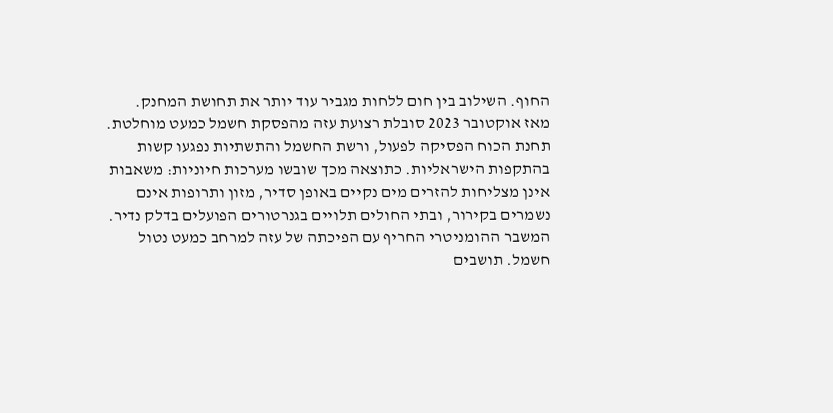החוף. השילוב בין חום ללחות מגביר עוד יותר את תחושת המחנק.
מאז אוקטובר 2023 סובלת רצועת עזה מהפסקת חשמל כמעט מוחלטת. תחנת הכוח הפסיקה לפעול, ורשת החשמל והתשתיות נפגעו קשות בהתקפות הישראליות. כתוצאה מכך שובשו מערכות חיוניות: משאבות אינן מצליחות להזרים מים נקיים באופן סדיר, מזון ותרופות אינם נשמרים בקירור, ובתי החולים תלויים בגנרטורים הפועלים בדלק נדיר.
המשבר ההומניטרי החריף עם הפיכתה של עזה למרחב כמעט נטול חשמל. תושבים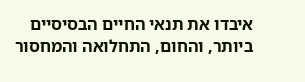איבדו את תנאי החיים הבסיסיים ביותר, והחום, התחלואה והמחסור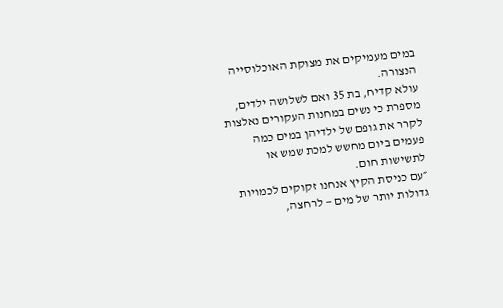במים מעמיקים את מצוקת האוכלוסייה הנצורה.
עולא קדיח, בת 35 ואם לשלושה ילדים, מספרת כי נשים במחנות העקורים נאלצות לקרר את גופם של ילדיהן במים כמה פעמים ביום מחשש למכת שמש או לתשישות חום.
״עם כניסת הקיץ אנחנו זקוקים לכמויות גדולות יותר של מים — לרחצה,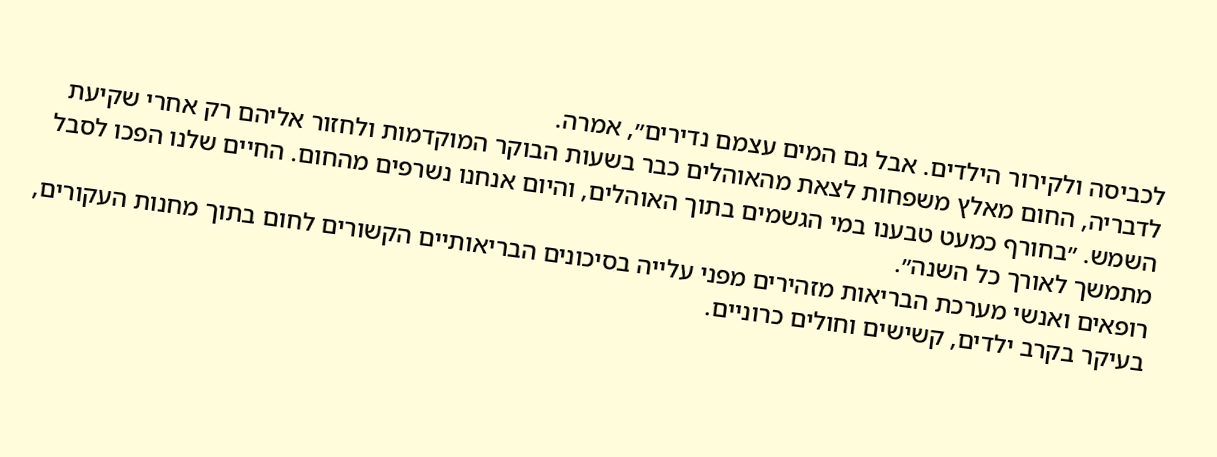לכביסה ולקירור הילדים. אבל גם המים עצמם נדירים״, אמרה.
לדבריה, החום מאלץ משפחות לצאת מהאוהלים כבר בשעות הבוקר המוקדמות ולחזור אליהם רק אחרי שקיעת השמש. ״בחורף כמעט טבענו במי הגשמים בתוך האוהלים, והיום אנחנו נשרפים מהחום. החיים שלנו הפכו לסבל מתמשך לאורך כל השנה״.
רופאים ואנשי מערכת הבריאות מזהירים מפני עלייה בסיכונים הבריאותיים הקשורים לחום בתוך מחנות העקורים, בעיקר בקרב ילדים, קשישים וחולים כרוניים.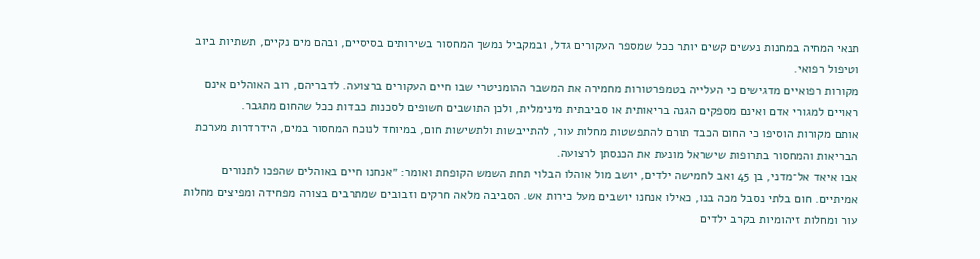תנאי המחיה במחנות נעשים קשים יותר ככל שמספר העקורים גדל, ובמקביל נמשך המחסור בשירותים בסיסיים, ובהם מים נקיים, תשתיות ביוב וטיפול רפואי.
מקורות רפואיים מדגישים כי העלייה בטמפרטורות מחמירה את המשבר ההומניטרי שבו חיים העקורים ברצועה. לדבריהם, רוב האוהלים אינם ראויים למגורי אדם ואינם מספקים הגנה בריאותית או סביבתית מינימלית, ולכן התושבים חשופים לסכנות כבדות ככל שהחום מתגבר.
אותם מקורות הוסיפו כי החום הכבד תורם להתפשטות מחלות עור, להתייבשות ולתשישות חום, במיוחד לנוכח המחסור במים, הידרדרות מערכת הבריאות והמחסור בתרופות שישראל מונעת את הכנסתן לרצועה.
אבו איאד אל־מדני, בן 45 ואב לחמישה ילדים, יושב מול אוהלו הבלוי תחת השמש הקופחת ואומר: ״אנחנו חיים באוהלים שהפכו לתנורים אמיתיים. חום בלתי נסבל מכה בנו, כאילו אנחנו יושבים מעל כירות אש. הסביבה מלאה חרקים וזבובים שמתרבים בצורה מפחידה ומפיצים מחלות עור ומחלות זיהומיות בקרב ילדים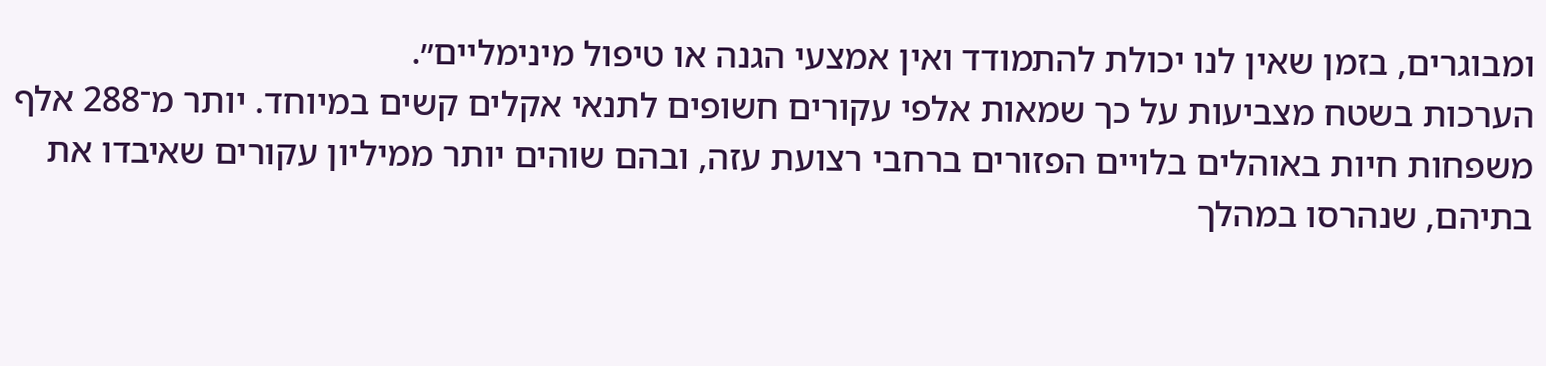ומבוגרים, בזמן שאין לנו יכולת להתמודד ואין אמצעי הגנה או טיפול מינימליים״.
הערכות בשטח מצביעות על כך שמאות אלפי עקורים חשופים לתנאי אקלים קשים במיוחד. יותר מ־288 אלף משפחות חיות באוהלים בלויים הפזורים ברחבי רצועת עזה, ובהם שוהים יותר ממיליון עקורים שאיבדו את בתיהם, שנהרסו במהלך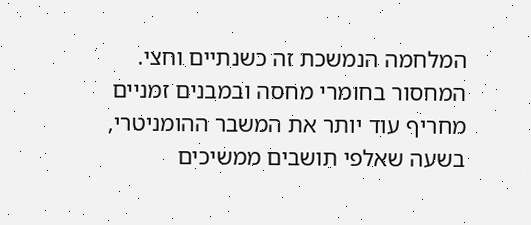המלחמה הנמשכת זה כשנתיים וחצי.
המחסור בחומרי מחסה ובמבנים זמניים מחריף עוד יותר את המשבר ההומניטרי, בשעה שאלפי תושבים ממשיכים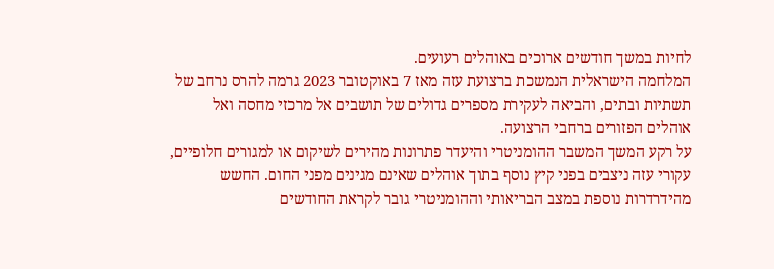לחיות במשך חודשים ארוכים באוהלים רעועים.
המלחמה הישראלית הנמשכת ברצועת עזה מאז 7 באוקטובר 2023 גרמה להרס נרחב של תשתיות ובתים, והביאה לעקירת מספרים גדולים של תושבים אל מרכזי מחסה ואל אוהלים הפזורים ברחבי הרצועה.
על רקע המשך המשבר ההומניטרי והיעדר פתרונות מהירים לשיקום או למגורים חלופיים, עקורי עזה ניצבים בפני קיץ נוסף בתוך אוהלים שאינם מגינים מפני החום. החשש מהידרדרות נוספת במצב הבריאותי וההומניטרי גובר לקראת החודשים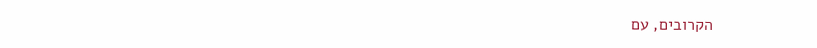הקרובים, עם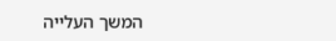המשך העלייה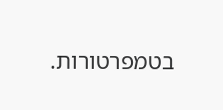בטמפרטורות.